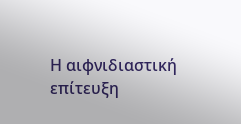Η αιφνιδιαστική επίτευξη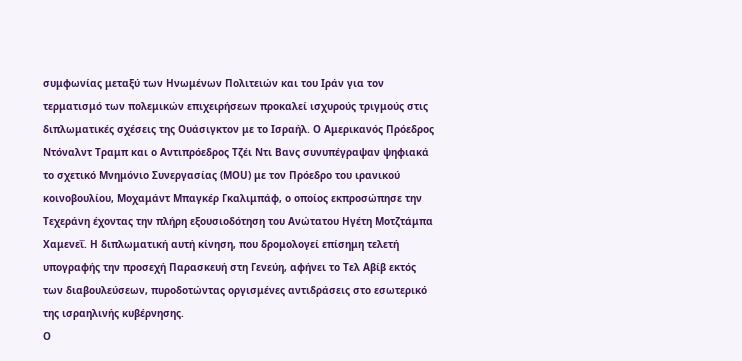συμφωνίας μεταξύ των Ηνωμένων Πολιτειών και του Ιράν για τον τερματισμό των πολεμικών επιχειρήσεων προκαλεί ισχυρούς τριγμούς στις διπλωματικές σχέσεις της Ουάσιγκτον με το Ισραήλ. Ο Αμερικανός Πρόεδρος Ντόναλντ Τραμπ και ο Αντιπρόεδρος Τζέι Ντι Βανς συνυπέγραψαν ψηφιακά το σχετικό Μνημόνιο Συνεργασίας (MOU) με τον Πρόεδρο του ιρανικού κοινοβουλίου, Μοχαμάντ Μπαγκέρ Γκαλιμπάφ, ο οποίος εκπροσώπησε την Τεχεράνη έχοντας την πλήρη εξουσιοδότηση του Ανώτατου Ηγέτη Μοτζτάμπα Χαμενεΐ. Η διπλωματική αυτή κίνηση, που δρομολογεί επίσημη τελετή υπογραφής την προσεχή Παρασκευή στη Γενεύη, αφήνει το Τελ Αβίβ εκτός των διαβουλεύσεων, πυροδοτώντας οργισμένες αντιδράσεις στο εσωτερικό της ισραηλινής κυβέρνησης.
Ο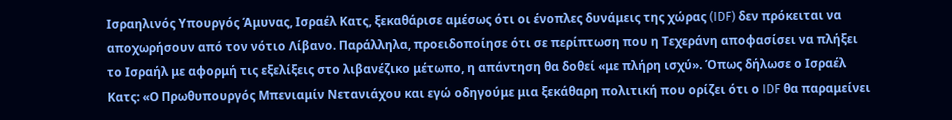Ισραηλινός Υπουργός Άμυνας, Ισραέλ Κατς, ξεκαθάρισε αμέσως ότι οι ένοπλες δυνάμεις της χώρας (IDF) δεν πρόκειται να αποχωρήσουν από τον νότιο Λίβανο. Παράλληλα, προειδοποίησε ότι σε περίπτωση που η Τεχεράνη αποφασίσει να πλήξει το Ισραήλ με αφορμή τις εξελίξεις στο λιβανέζικο μέτωπο, η απάντηση θα δοθεί «με πλήρη ισχύ». Όπως δήλωσε ο Ισραέλ Κατς: «Ο Πρωθυπουργός Μπενιαμίν Νετανιάχου και εγώ οδηγούμε μια ξεκάθαρη πολιτική που ορίζει ότι ο IDF θα παραμείνει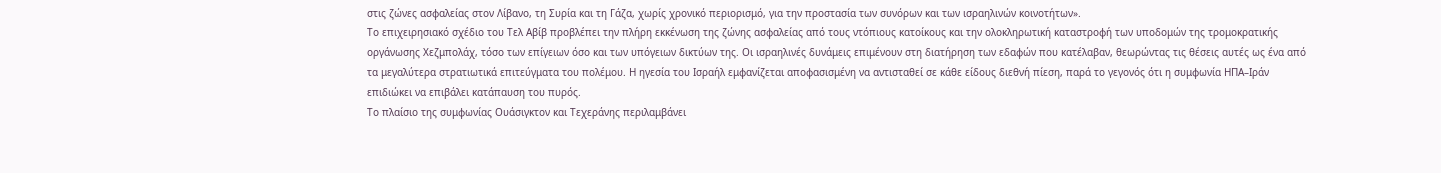στις ζώνες ασφαλείας στον Λίβανο, τη Συρία και τη Γάζα, χωρίς χρονικό περιορισμό, για την προστασία των συνόρων και των ισραηλινών κοινοτήτων».
Το επιχειρησιακό σχέδιο του Τελ Αβίβ προβλέπει την πλήρη εκκένωση της ζώνης ασφαλείας από τους ντόπιους κατοίκους και την ολοκληρωτική καταστροφή των υποδομών της τρομοκρατικής οργάνωσης Χεζμπολάχ, τόσο των επίγειων όσο και των υπόγειων δικτύων της. Οι ισραηλινές δυνάμεις επιμένουν στη διατήρηση των εδαφών που κατέλαβαν, θεωρώντας τις θέσεις αυτές ως ένα από τα μεγαλύτερα στρατιωτικά επιτεύγματα του πολέμου. Η ηγεσία του Ισραήλ εμφανίζεται αποφασισμένη να αντισταθεί σε κάθε είδους διεθνή πίεση, παρά το γεγονός ότι η συμφωνία ΗΠΑ–Ιράν επιδιώκει να επιβάλει κατάπαυση του πυρός.
Το πλαίσιο της συμφωνίας Ουάσιγκτον και Τεχεράνης περιλαμβάνει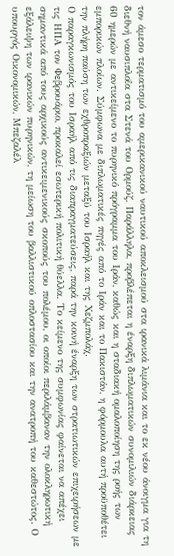τον άμεσο τερματισμό του αμερικανικού ναυτικού αποκλεισμού στα ιρανικά λιμάνια και το εκ νέου άνοιγμα για τη διεθνή ναυσιπλοΐα στα Στενά του Ορμούζ. Παράλληλα, προβλέπεται η έναρξη διπλωματικών συνομιλιών διάρκειας 60 ημερών με αντικείμενο το πυρηνικό πρόγραμμα του Ιράν, καθώς και η σταδιακή ομαλοποίηση της ροής των εμπορικών πλοίων. Σύμφωνα με διπλωματικές πηγές από το Ιράν και το Πακιστάν, η φόρμουλα αυτή προϋποθέτει την πλήρη παύση των εχθροπραξιών μεταξύ του Ισραήλ και της Χεζμπολάχ.
Ο παραγκωνισμός του Ισραήλ από τις διαπραγματεύσεις, παρά την κοινή έναρξη των στρατιωτικών επιχειρήσεων με τις ΗΠΑ τον Φεβρουάριο, προκαλεί εσωτερική πολιτική θύελλα. Το κείμενο της συμφωνίας φαίνεται να απέχει σημαντικά από τους αρχικούς αντικειμενικούς σκοπούς του πολέμου, οι οποίοι περιλάμβαναν την ολοκληρωτική εξάλειψη των ιρανικών πυρηνικών, τη μείωση του βαλλιστικού οπλοστασίου και την ανατροπή του καθεστώτος. Ο υπουργός Οικονομικών, Μπεζαλέλ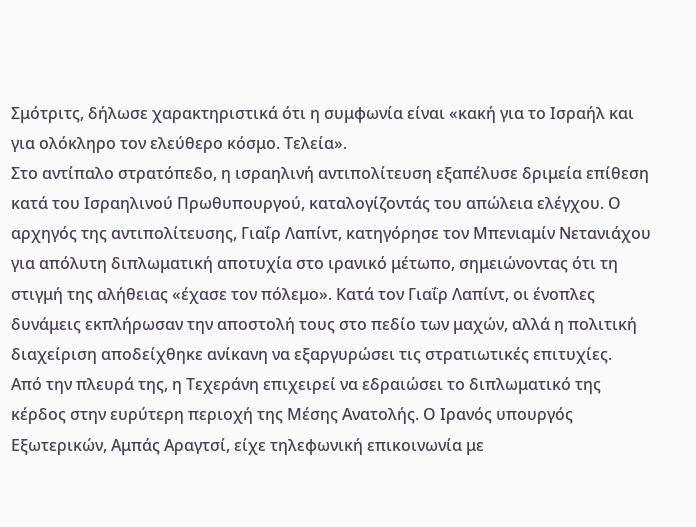Σμότριτς, δήλωσε χαρακτηριστικά ότι η συμφωνία είναι «κακή για το Ισραήλ και για ολόκληρο τον ελεύθερο κόσμο. Τελεία».
Στο αντίπαλο στρατόπεδο, η ισραηλινή αντιπολίτευση εξαπέλυσε δριμεία επίθεση κατά του Ισραηλινού Πρωθυπουργού, καταλογίζοντάς του απώλεια ελέγχου. Ο αρχηγός της αντιπολίτευσης, Γιαΐρ Λαπίντ, κατηγόρησε τον Μπενιαμίν Νετανιάχου για απόλυτη διπλωματική αποτυχία στο ιρανικό μέτωπο, σημειώνοντας ότι τη στιγμή της αλήθειας «έχασε τον πόλεμο». Κατά τον Γιαΐρ Λαπίντ, οι ένοπλες δυνάμεις εκπλήρωσαν την αποστολή τους στο πεδίο των μαχών, αλλά η πολιτική διαχείριση αποδείχθηκε ανίκανη να εξαργυρώσει τις στρατιωτικές επιτυχίες.
Από την πλευρά της, η Τεχεράνη επιχειρεί να εδραιώσει το διπλωματικό της κέρδος στην ευρύτερη περιοχή της Μέσης Ανατολής. Ο Ιρανός υπουργός Εξωτερικών, Αμπάς Αραγτσί, είχε τηλεφωνική επικοινωνία με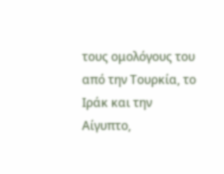τους ομολόγους του από την Τουρκία, το Ιράκ και την Αίγυπτο,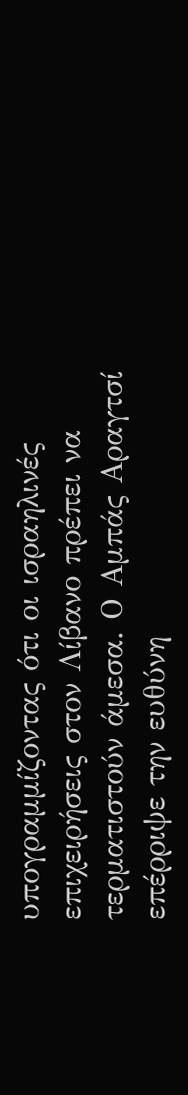υπογραμμίζοντας ότι οι ισραηλινές επιχειρήσεις στον Λίβανο πρέπει να τερματιστούν άμεσα. Ο Αμπάς Αραγτσί επέρριψε την ευθύνη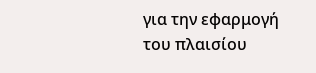για την εφαρμογή του πλαισίου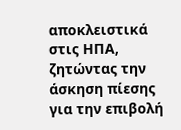αποκλειστικά στις ΗΠΑ, ζητώντας την άσκηση πίεσης για την επιβολή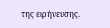της ειρήνευσης.